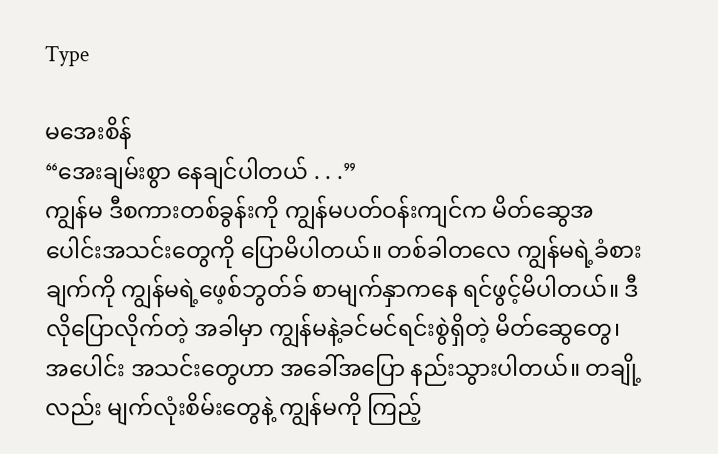Type

မအေးစိန်
“အေးချမ်းစွာ နေချင်ပါတယ် . . .”
ကျွန်မ ဒီစကားတစ်ခွန်းကို ကျွန်မပတ်ဝန်းကျင်က မိတ်ဆွေအပေါင်းအသင်းတွေကို ပြောမိပါတယ်။ တစ်ခါတလေ ကျွန်မရဲ့ခံစားချက်ကို ကျွန်မရဲ့ဖေ့စ်ဘွတ်ခ် စာမျက်နှာကနေ ရင်ဖွင့်မိပါတယ်။ ဒီလိုပြောလိုက်တဲ့ အခါမှာ ကျွန်မနဲ့ခင်မင်ရင်းစွဲရှိတဲ့ မိတ်ဆွေတွေ၊ အပေါင်း အသင်းတွေဟာ အခေါ်အပြော နည်းသွားပါတယ်။ တချို့ လည်း မျက်လုံးစိမ်းတွေနဲ့ ကျွန်မကို ကြည့်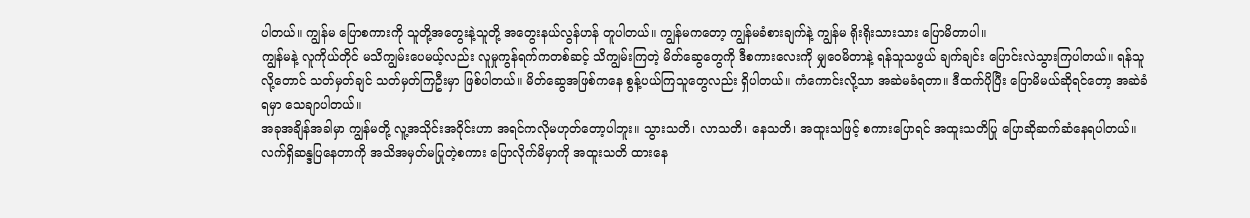ပါတယ်။ ကျွန်မ ပြောစကားကို သူတို့အတွေးနဲ့သူတို့ အတွေးနယ်လွန်ဟန် တူပါတယ်။ ကျွန်မကတော့ ကျွန်မခံစားချက်နဲ့ ကျွန်မ ရိုးရိုးသားသား ပြောမိတာပါ။
ကျွန်မနဲ့ လူကိုယ်တိုင် မသိကျွမ်းပေမယ့်လည်း လူမှုကွန်ရက်ကတစ်ဆင့် သိကျွမ်းကြတဲ့ မိတ်ဆွေတွေကို ဒီစကားလေးကို မျှဝေမိတာနဲ့ ရန်သူသဖွယ် ချက်ချင်း ပြောင်းလဲသွားကြပါတယ်။ ရန်သူလို့တောင် သတ်မှတ်ချင် သတ်မှတ်ကြဦးမှာ ဖြစ်ပါတယ်။ မိတ်ဆွေအဖြစ်ကနေ စွန့်ပယ်ကြသူတွေလည်း ရှိပါတယ်။ ကံကောင်းလို့သာ အဆဲမခံရတာ။ ဒီထက်ပိုပြီး ပြောမိမယ်ဆိုရင်တော့ အဆဲခံရမှာ သေချာပါတယ်။
အခုအချိန်အခါမှာ ကျွန်မတို့ လူ့အသိုင်းအဝိုင်းဟာ အရင်ကလိုမဟုတ်တော့ပါဘူး။ သွားသတိ၊ လာသတိ၊ နေသတိ၊ အထူးသဖြင့် စကားပြောရင် အထူးသတိပြု ပြောဆိုဆက်ဆံနေရပါတယ်။ လက်ရှိဆန္ဒပြနေတာကို အသိအမှတ်မပြုတဲ့စကား ပြောလိုက်မိမှာကို အထူးသတိ ထားနေ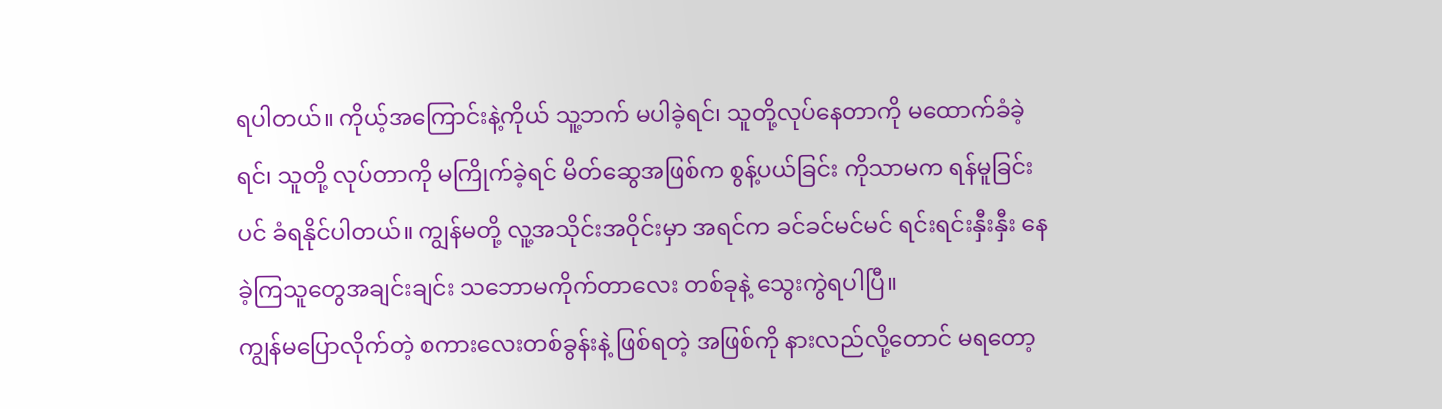ရပါတယ်။ ကိုယ့်အကြောင်းနဲ့ကိုယ် သူ့ဘက် မပါခဲ့ရင်၊ သူတို့လုပ်နေတာကို မထောက်ခံခဲ့ရင်၊ သူတို့ လုပ်တာကို မကြိုက်ခဲ့ရင် မိတ်ဆွေအဖြစ်က စွန့်ပယ်ခြင်း ကိုသာမက ရန်မူခြင်းပင် ခံရနိုင်ပါတယ်။ ကျွန်မတို့ လူ့အသိုင်းအဝိုင်းမှာ အရင်က ခင်ခင်မင်မင် ရင်းရင်းနှီးနှီး နေခဲ့ကြသူတွေအချင်းချင်း သဘောမကိုက်တာလေး တစ်ခုနဲ့ သွေးကွဲရပါပြီ။
ကျွန်မပြောလိုက်တဲ့ စကားလေးတစ်ခွန်းနဲ့ ဖြစ်ရတဲ့ အဖြစ်ကို နားလည်လို့တောင် မရတော့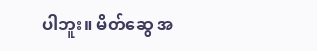ပါဘူး။ မိတ်ဆွေ အ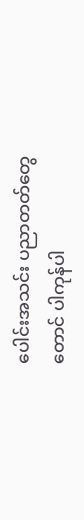ပေါင်းအသင်း ပညာတတ်တွေတောင် ပါကုန်ပါ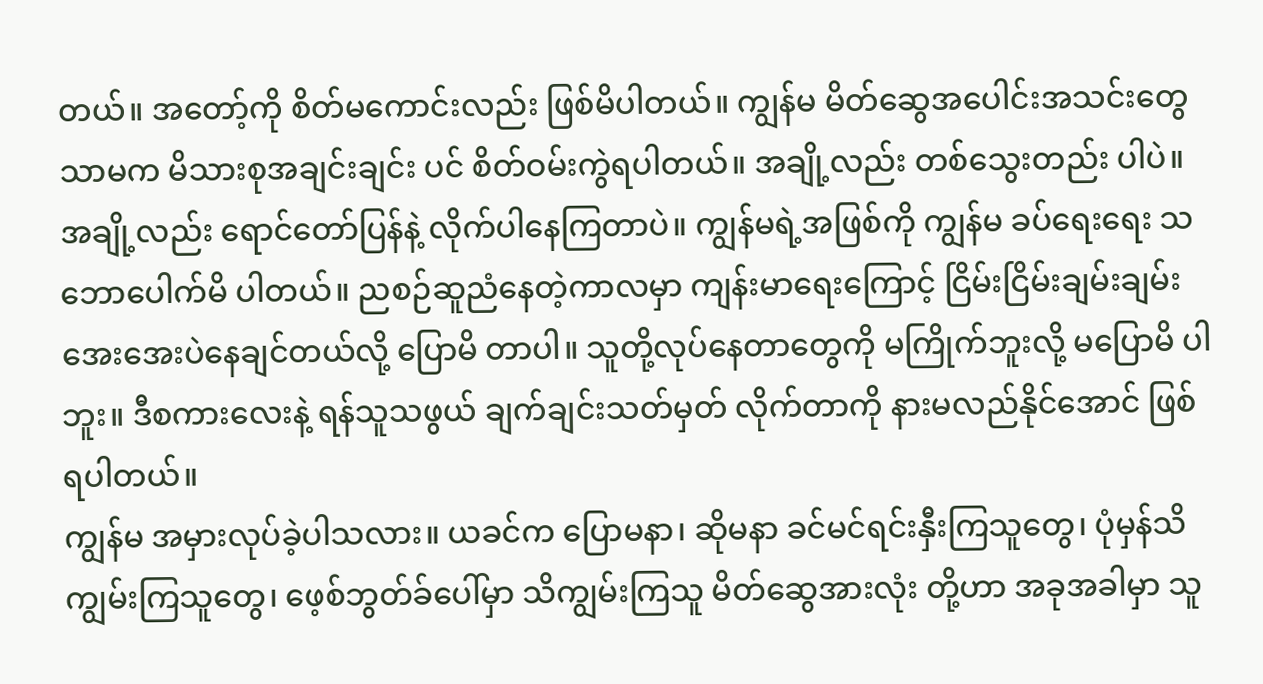တယ်။ အတော့်ကို စိတ်မကောင်းလည်း ဖြစ်မိပါတယ်။ ကျွန်မ မိတ်ဆွေအပေါင်းအသင်းတွေသာမက မိသားစုအချင်းချင်း ပင် စိတ်ဝမ်းကွဲရပါတယ်။ အချို့လည်း တစ်သွေးတည်း ပါပဲ။ အချို့လည်း ရောင်တော်ပြန်နဲ့ လိုက်ပါနေကြတာပဲ။ ကျွန်မရဲ့အဖြစ်ကို ကျွန်မ ခပ်ရေးရေး သဘောပေါက်မိ ပါတယ်။ ညစဉ်ဆူညံနေတဲ့ကာလမှာ ကျန်းမာရေးကြောင့် ငြိမ်းငြိမ်းချမ်းချမ်း အေးအေးပဲနေချင်တယ်လို့ ပြောမိ တာပါ။ သူတို့လုပ်နေတာတွေကို မကြိုက်ဘူးလို့ မပြောမိ ပါဘူး။ ဒီစကားလေးနဲ့ ရန်သူသဖွယ် ချက်ချင်းသတ်မှတ် လိုက်တာကို နားမလည်နိုင်အောင် ဖြစ်ရပါတယ်။
ကျွန်မ အမှားလုပ်ခဲ့ပါသလား။ ယခင်က ပြောမနာ၊ ဆိုမနာ ခင်မင်ရင်းနှီးကြသူတွေ၊ ပုံမှန်သိကျွမ်းကြသူတွေ၊ ဖေ့စ်ဘွတ်ခ်ပေါ်မှာ သိကျွမ်းကြသူ မိတ်ဆွေအားလုံး တို့ဟာ အခုအခါမှာ သူ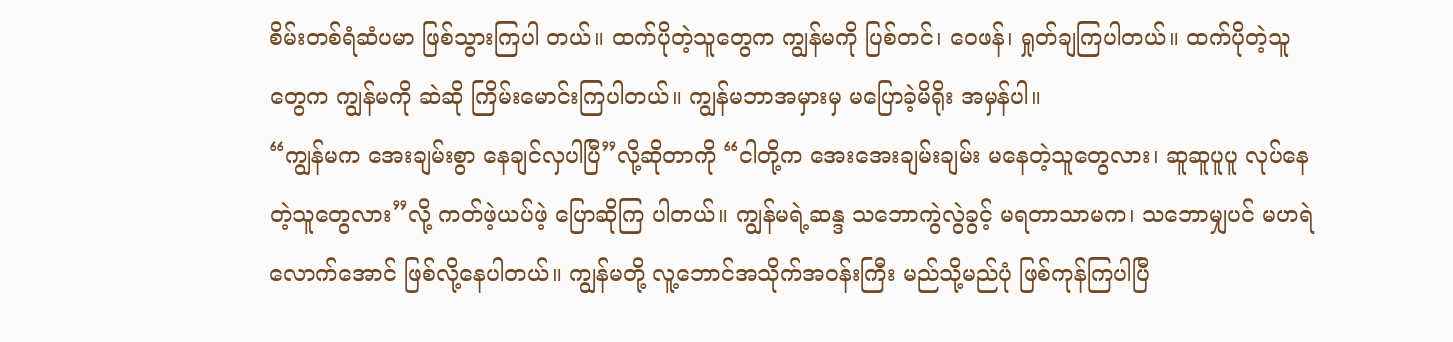စိမ်းတစ်ရံဆံပမာ ဖြစ်သွားကြပါ တယ်။ ထက်ပိုတဲ့သူတွေက ကျွန်မကို ပြစ်တင်၊ ဝေဖန်၊ ရှုတ်ချကြပါတယ်။ ထက်ပိုတဲ့သူတွေက ကျွန်မကို ဆဲဆို ကြိမ်းမောင်းကြပါတယ်။ ကျွန်မဘာအမှားမှ မပြောခဲ့မိရိုး အမှန်ပါ။
“ကျွန်မက အေးချမ်းစွာ နေချင်လှပါပြီ”လို့ဆိုတာကို “ငါတို့က အေးအေးချမ်းချမ်း မနေတဲ့သူတွေလား၊ ဆူဆူပူပူ လုပ်နေတဲ့သူတွေလား”လို့ ကတ်ဖဲ့ယပ်ဖဲ့ ပြောဆိုကြ ပါတယ်။ ကျွန်မရဲ့ဆန္ဒ သဘောကွဲလွဲခွင့် မရတာသာမက၊ သဘောမျှပင် မဟရဲလောက်အောင် ဖြစ်လို့နေပါတယ်။ ကျွန်မတို့ လူ့ဘောင်အသိုက်အဝန်းကြီး မည်သို့မည်ပုံ ဖြစ်ကုန်ကြပါပြီ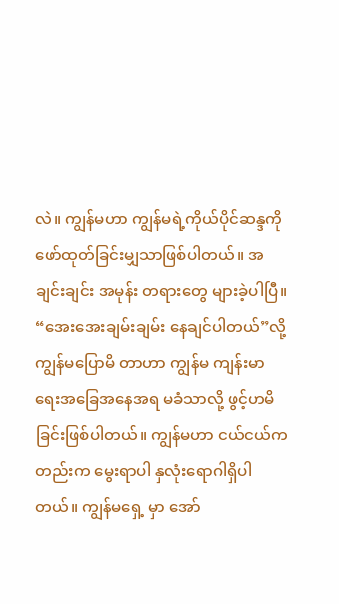လဲ။ ကျွန်မဟာ ကျွန်မရဲ့ကိုယ်ပိုင်ဆန္ဒကို ဖော်ထုတ်ခြင်းမျှသာဖြစ်ပါတယ်။ အချင်းချင်း အမုန်း တရားတွေ များခဲ့ပါပြီ။
“အေးအေးချမ်းချမ်း နေချင်ပါတယ်”လို့ ကျွန်မပြောမိ တာဟာ ကျွန်မ ကျန်းမာရေးအခြေအနေအရ မခံသာလို့ ဖွင့်ဟမိခြင်းဖြစ်ပါတယ်။ ကျွန်မဟာ ငယ်ငယ်ကတည်းက မွေးရာပါ နှလုံးရောဂါရှိပါတယ်။ ကျွန်မရှေ့ မှာ အော်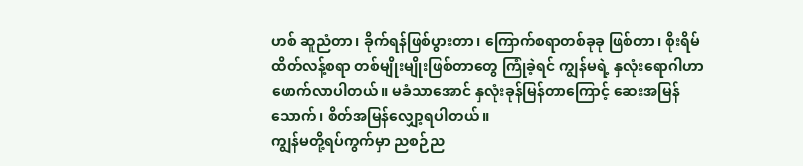ဟစ် ဆူညံတာ၊ ခိုက်ရန်ဖြစ်ပွားတာ၊ ကြောက်စရာတစ်ခုခု ဖြစ်တာ၊ စိုးရိမ်ထိတ်လန့်စရာ တစ်မျိုးမျိုးဖြစ်တာတွေ ကြုံခဲ့ရင် ကျွန်မရဲ့ နှလုံးရောဂါဟာ ဖောက်လာပါတယ်။ မခံသာအောင် နှလုံးခုန်မြန်တာကြောင့် ဆေးအမြန် သောက်၊ စိတ်အမြန်လျှော့ရပါတယ်။
ကျွန်မတို့ရပ်ကွက်မှာ ညစဉ်ည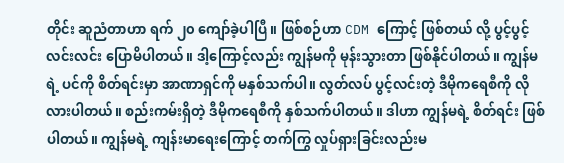တိုင်း ဆူညံတာဟာ ရက် ၂၀ ကျော်ခဲ့ပါပြီ။ ဖြစ်စဉ်ဟာ CDM ကြောင့် ဖြစ်တယ် လို့ ပွင့်ပွင့်လင်းလင်း ပြောမိပါတယ်။ ဒါ့ကြောင့်လည်း ကျွန်မကို မုန်းသွားတာ ဖြစ်နိုင်ပါတယ်။ ကျွန်မရဲ့ ပင်ကို စိတ်ရင်းမှာ အာဏာရှင်ကို မနှစ်သက်ပါ။ လွတ်လပ် ပွင့်လင်းတဲ့ ဒီမိုကရေစီကို လိုလားပါတယ်။ စည်းကမ်းရှိတဲ့ ဒီမိုကရေစီကို နှစ်သက်ပါတယ်။ ဒါဟာ ကျွန်မရဲ့ စိတ်ရင်း ဖြစ်ပါတယ်။ ကျွန်မရဲ့ ကျန်းမာရေးကြောင့် တက်ကြွ လှုပ်ရှားခြင်းလည်းမ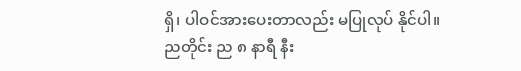ရှိ၊ ပါဝင်အားပေးတာလည်း မပြုလုပ် နိုင်ပါ။
ညတိုင်း ည ၈ နာရီ နီး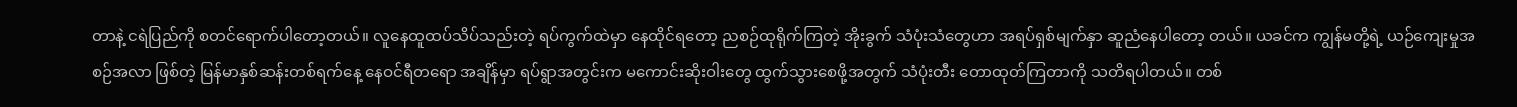တာနဲ့ ငရဲပြည်ကို စတင်ရောက်ပါတော့တယ်။ လူနေထူထပ်သိပ်သည်းတဲ့ ရပ်ကွက်ထဲမှာ နေထိုင်ရတော့ ညစဉ်ထုရိုက်ကြတဲ့ အိုးခွက် သံပုံးသံတွေဟာ အရပ်ရှစ်မျက်နှာ ဆူညံနေပါတော့ တယ်။ ယခင်က ကျွန်မတို့ရဲ့ ယဉ်ကျေးမှုအစဉ်အလာ ဖြစ်တဲ့ မြန်မာနှစ်ဆန်းတစ်ရက်နေ့ နေဝင်ရီတရော အချိန်မှာ ရပ်ရွာအတွင်းက မကောင်းဆိုးဝါးတွေ ထွက်သွားစေဖို့အတွက် သံပုံးတီး တောထုတ်ကြတာကို သတိရပါတယ်။ တစ်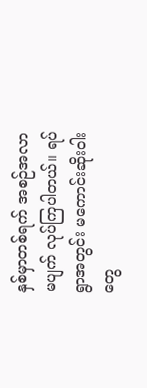နှစ်မှာတစ်ရက် အစဉ်အလာမပျက် လုပ်ကြပါတယ်။ ရပ်ရွာအတွင်း မကောင်းဆိုးဝါးတွေ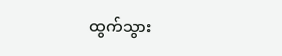ထွက်သွား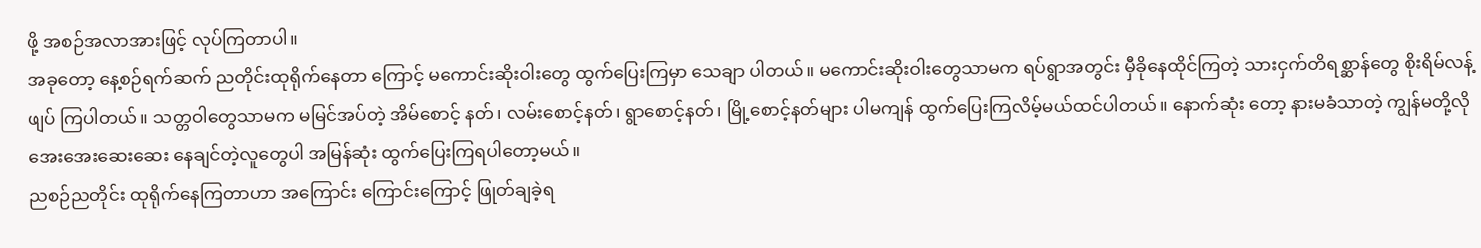ဖို့ အစဉ်အလာအားဖြင့် လုပ်ကြတာပါ။
အခုတော့ နေ့စဉ်ရက်ဆက် ညတိုင်းထုရိုက်နေတာ ကြောင့် မကောင်းဆိုးဝါးတွေ ထွက်ပြေးကြမှာ သေချာ ပါတယ်။ မကောင်းဆိုးဝါးတွေသာမက ရပ်ရွာအတွင်း မှီခိုနေထိုင်ကြတဲ့ သားငှက်တိရစ္ဆာန်တွေ စိုးရိမ်လန့်ဖျပ် ကြပါတယ်။ သတ္တဝါတွေသာမက မမြင်အပ်တဲ့ အိမ်စောင့် နတ်၊ လမ်းစောင့်နတ်၊ ရွာစောင့်နတ်၊ မြို့စောင့်နတ်များ ပါမကျန် ထွက်ပြေးကြလိမ့်မယ်ထင်ပါတယ်။ နောက်ဆုံး တော့ နားမခံသာတဲ့ ကျွန်မတို့လို အေးအေးဆေးဆေး နေချင်တဲ့လူတွေပါ အမြန်ဆုံး ထွက်ပြေးကြရပါတော့မယ်။
ညစဉ်ညတိုင်း ထုရိုက်နေကြတာဟာ အကြောင်း ကြောင်းကြောင့် ဖြုတ်ချခဲ့ရ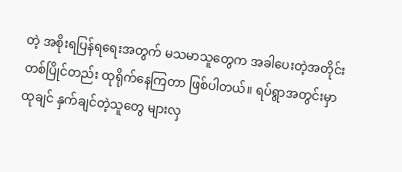တဲ့ အစိုးရပြန်ရရေးအတွက် မသမာသူတွေက အခါပေးတဲ့အတိုင်း တစ်ပြိုင်တည်း ထုရိုက်နေကြတာ ဖြစ်ပါတယ်။ ရပ်ရွာအတွင်းမှာ ထုချင် နှက်ချင်တဲ့သူတွေ များလှ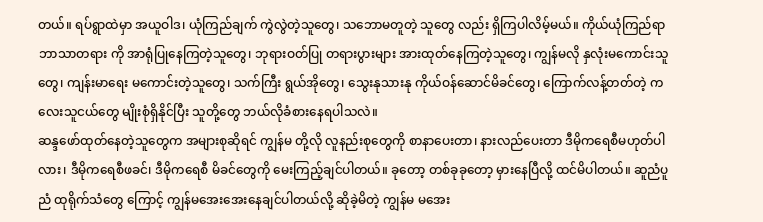တယ်။ ရပ်ရွာထဲမှာ အယူဝါဒ၊ ယုံကြည်ချက် ကွဲလွဲတဲ့သူတွေ၊ သဘောမတူတဲ့ သူတွေ လည်း ရှိကြပါလိမ့်မယ်။ ကိုယ်ယုံကြည်ရာဘာသာတရား ကို အာရုံပြုနေကြတဲ့သူတွေ၊ ဘုရားဝတ်ပြု တရားပွားများ အားထုတ်နေကြတဲ့သူတွေ၊ ကျွန်မလို နှလုံးမကောင်းသူ တွေ၊ ကျန်းမာရေး မကောင်းတဲ့သူတွေ၊ သက်ကြီး ရွယ်အိုတွေ၊ သွေးနုသားနု ကိုယ်ဝန်ဆောင်မိခင်တွေ၊ ကြောက်လန့်တတ်တဲ့ ကလေးသူငယ်တွေ မျိုးစုံရှိနိုင်ပြီး သူတို့တွေ ဘယ်လိုခံစားနေရပါသလဲ။
ဆန္ဒဖော်ထုတ်နေတဲ့သူတွေက အများစုဆိုရင် ကျွန်မ တို့လို လူနည်းစုတွေကို စာနာပေးတာ၊ နားလည်ပေးတာ ဒီမိုကရေစီမဟုတ်ပါလား၊ ဒီမိုကရေစီဖခင်၊ ဒီမိုကရေစီ မိခင်တွေကို မေးကြည့်ချင်ပါတယ်။ ခုတော့ တစ်ခုခုတော့ မှားနေပြီလို့ ထင်မိပါတယ်။ ဆူညံပူညံ ထုရိုက်သံတွေ ကြောင့် ကျွန်မအေးအေးနေချင်ပါတယ်လို့ ဆိုခဲ့မိတဲ့ ကျွန်မ မအေး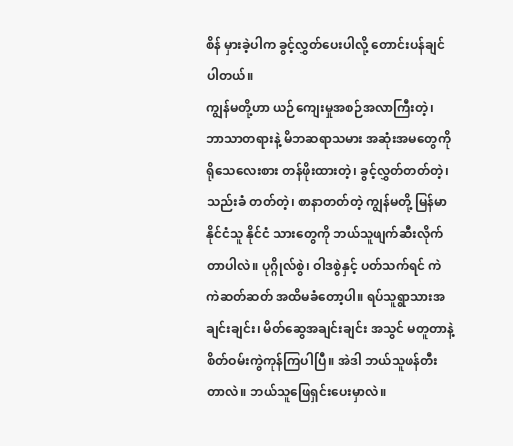စိန် မှားခဲ့ပါက ခွင့်လွှတ်ပေးပါလို့ တောင်းပန်ချင် ပါတယ်။
ကျွန်မတို့ဟာ ယဉ်ကျေးမှုအစဉ်အလာကြီးတဲ့၊ ဘာသာတရားနဲ့ မိဘဆရာသမား အဆုံးအမတွေကို ရိုသေလေးစား တန်ဖိုးထားတဲ့၊ ခွင့်လွှတ်တတ်တဲ့၊ သည်းခံ တတ်တဲ့၊ စာနာတတ်တဲ့ ကျွန်မတို့ မြန်မာနိုင်ငံသူ နိုင်ငံ သားတွေကို ဘယ်သူဖျက်ဆီးလိုက်တာပါလဲ။ ပုဂ္ဂိုလ်စွဲ၊ ဝါဒစွဲနှင့် ပတ်သက်ရင် ကဲကဲဆတ်ဆတ် အထိမခံတော့ပါ။ ရပ်သူရွာသားအချင်းချင်း၊ မိတ်ဆွေအချင်းချင်း အသွင် မတူတာနဲ့ စိတ်ဝမ်းကွဲကုန်ကြပါပြီ။ အဲဒါ ဘယ်သူဖန်တီး တာလဲ။ ဘယ်သူဖြေရှင်းပေးမှာလဲ။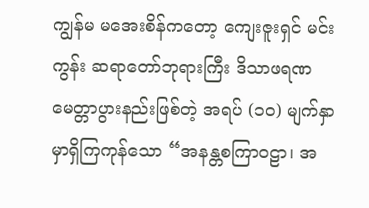ကျွန်မ မအေးစိန်ကတော့ ကျေးဇူးရှင် မင်းကွန်း ဆရာတော်ဘုရားကြီး ဒိသာဖရဏ မေတ္တာပွားနည်းဖြစ်တဲ့ အရပ် (၁၀) မျက်နှာမှာရှိကြကုန်သော “အနန္တစကြာဝဠာ၊ အ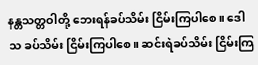နန္တသတ္တဝါတို့ ဘေးရန်ခပ်သိမ်း ငြိမ်းကြပါစေ။ ဒေါသ ခပ်သိမ်း ငြိမ်းကြပါစေ။ ဆင်းရဲခပ်သိမ်း ငြိမ်းကြ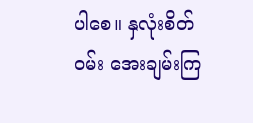ပါစေ။ နှလုံးစိတ်ဝမ်း အေးချမ်းကြ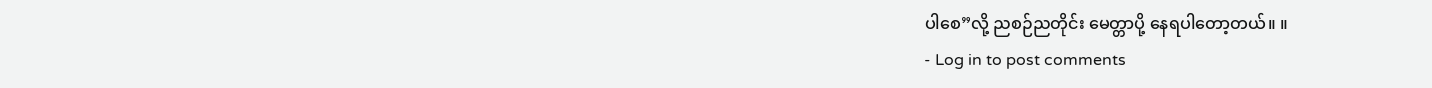ပါစေ”လို့ ညစဉ်ညတိုင်း မေတ္တာပို့ နေရပါတော့တယ်။ ။
- Log in to post comments